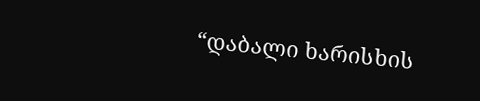“დაბალი ხარისხის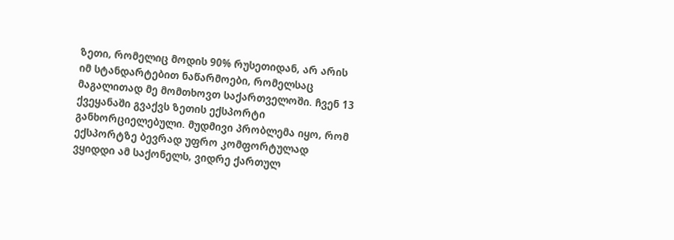ზეთი, რომელიც მოდის 90% რუსეთიდან, არ არის იმ სტანდარტებით ნაწარმოები, რომელსაც მაგალითად მე მომთხოვთ საქართველოში. ჩვენ 13 ქვეყანაში გვაქვს ზეთის ექსპორტი განხორციელებული. მუდმივი პრობლემა იყო, რომ ექსპორტზე ბევრად უფრო კომფორტულად ვყიდდი ამ საქონელს, ვიდრე ქართულ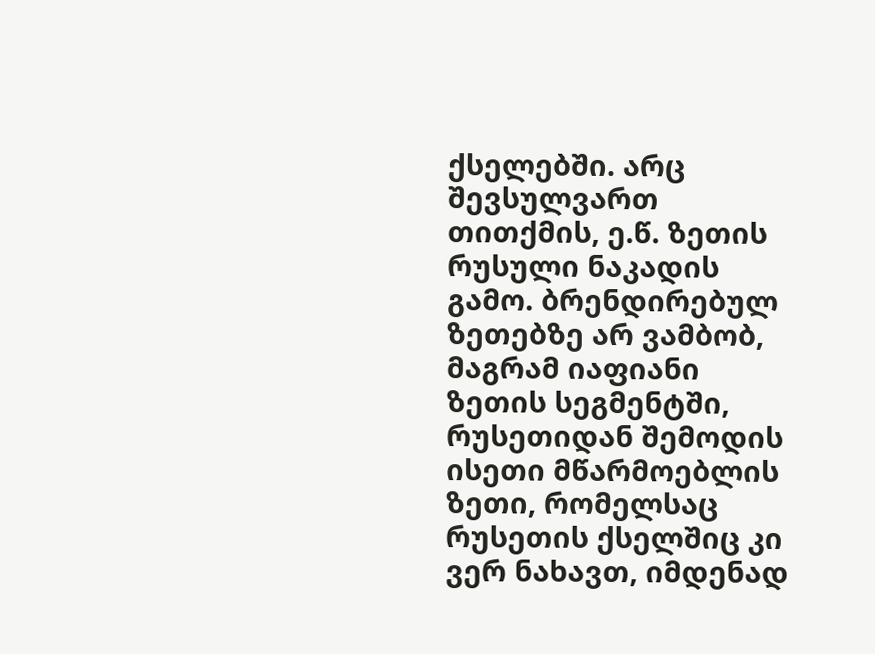ქსელებში. არც შევსულვართ თითქმის, ე.წ. ზეთის რუსული ნაკადის გამო. ბრენდირებულ ზეთებზე არ ვამბობ, მაგრამ იაფიანი ზეთის სეგმენტში, რუსეთიდან შემოდის ისეთი მწარმოებლის ზეთი, რომელსაც რუსეთის ქსელშიც კი ვერ ნახავთ, იმდენად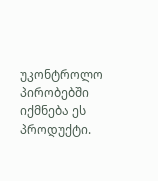უკონტროლო პირობებში იქმნება ეს პროდუქტი.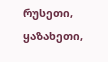რუსეთი, ყაზახეთი,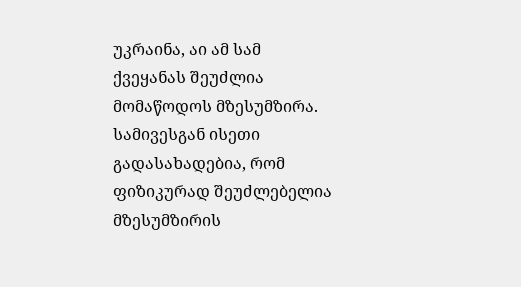უკრაინა, აი ამ სამ ქვეყანას შეუძლია მომაწოდოს მზესუმზირა. სამივესგან ისეთი გადასახადებია, რომ ფიზიკურად შეუძლებელია მზესუმზირის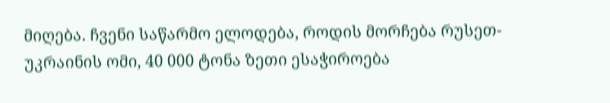მიღება. ჩვენი საწარმო ელოდება, როდის მორჩება რუსეთ-უკრაინის ომი, 40 000 ტონა ზეთი ესაჭიროება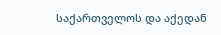საქართველოს და აქედან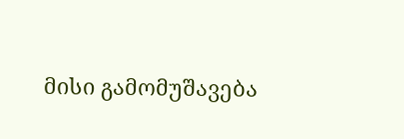მისი გამომუშავება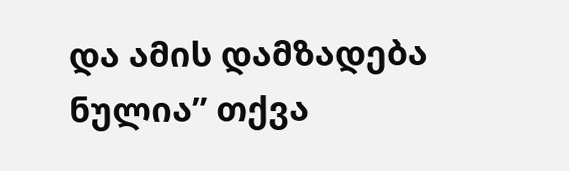და ამის დამზადება ნულია” თქვა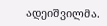ადეიშვილმა.